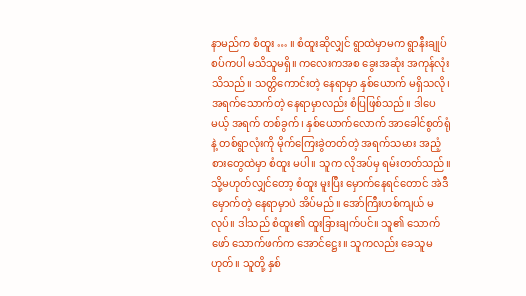နာမည်က စံထူး … ။ စံထူးဆိုလျှင် ရွာထဲမှာမက ရွာနီးချုပ်စပ်ကပါ မသိသူမရှိ။ ကလေးကအစ ခွေးအဆုံး အကုန်လုံး သိသည်။ သတ္တိကောင်းတဲ့ နေရာမှာ နှစ်ယောက် မရှိသလို၊ အရက်သောက်တဲ့ နေရာမှာလည်း စံပြဖြစ်သည်။ ဒါပေမယ့် အရက် တစ်ခွက်၊ နှစ်ယောက်လောက် အာခေါင်စွတ်ရုံနဲ့ တစ်ရွာလုံးကို မိုက်ကြေးခွဲတတ်တဲ့ အရက်သမား အညံ့စားတွေထဲမှာ စံထူး မပါ။ သူက လိုအပ်မှ ရမ်းတတ်သည်။ သို့မဟုတ်လျှင်တော့ စံထူး မူးပြီး မှောက်နေရင်တောင် အဲဒီ မှောက်တဲ့ နေရာမှာပဲ အိပ်မည်။ အော်ကြီးဟစ်ကျယ် မလုပ်။ ဒါသည် စံထူး၏ ထူးခြားချက်ပင်။ သူ၏ သောက်ဖော် သောက်ဖက်က အောင်ဋ္ဌေး။ သူကလည်း ခေသူမဟုတ်။ သူတို့ နှစ်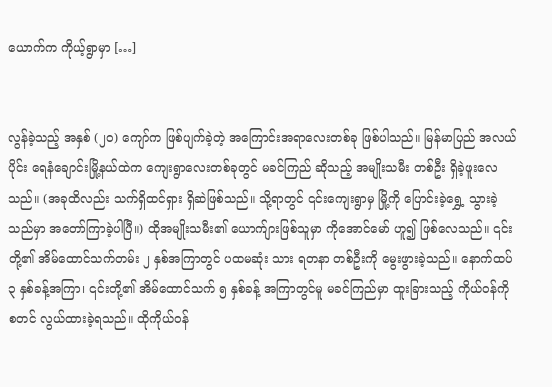ယောက်က ကိုယ့်ရွာမှာ […]


လွန်ခဲ့သည့် အနှစ် (၂၀) ကျော်က ဖြစ်ပျက်ခဲ့တဲ့ အကြောင်းအရာလေးတစ်ခု ဖြစ်ပါသည်။ မြန်မာပြည် အလယ်ပိုင်း ရေနံချောင်းမြို့နယ်ထဲက ကျေးရွာလေးတစ်ခုတွင် မခင်ကြည် ဆိုသည့် အမျိုးသမီး တစ်ဦး ရှိခဲ့ဖူးလေသည်။ (အခုထိလည်း သက်ရှိထင်ရှား ရှိဆဲဖြစ်သည်။ သို့ရာတွင် ၎င်းကျေးရွာမှ မြို့ကို ပြောင်းခဲ့ရွှေ့ သွားခဲ့သည်မှာ အတော်ကြာခဲ့ပါပြီ။) ထိုအမျိုးသမီး၏ ယောက်ျားဖြစ်သူမှာ ကိုအောင်မော် ဟူ၍ ဖြစ်လေသည်။ ၎င်းတို့၏ အိမ်ထောင်သက်တမ်း ၂ နှစ်အကြာတွင် ပထမဆုံး သား ရတနာ တစ်ဦးကို မွေးဖွားခဲ့သည်။ နောက်ထပ် ၃ နှစ်ခန့်အကြာ၊ ၎င်းတို့၏ အိမ်ထောင်သက် ၅ နှစ်ခန့် အကြာတွင်မူ မခင်ကြည်မှာ ထူးခြားသည့် ကိုယ်ဝန်ကို စတင် လွယ်ထားခဲ့ရသည်။ ထိုကိုယ်ဝန်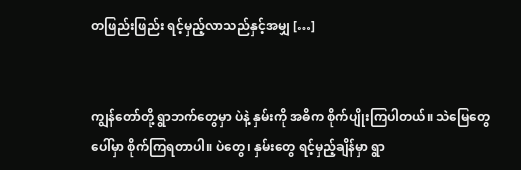တဖြည်းဖြည်း ရင့်မှည့်လာသည်နှင့်အမျှ […]


ကျွန်တော်တို့ ရွာဘက်တွေမှာ ပဲနဲ့ နှမ်းကို အဓိက စိုက်ပျိုးကြပါတယ်။ သဲမြေတွေပေါ်မှာ စိုက်ကြရတာပါ။ ပဲတွေ၊ နှမ်းတွေ ရင့်မှည့်ချိန်မှာ ရွာ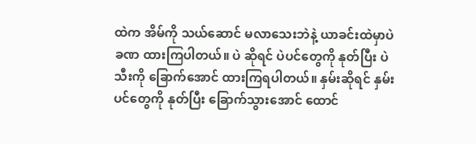ထဲက အိမ်ကို သယ်ဆောင် မလာသေးဘဲနဲ့ ယာခင်းထဲမှာပဲ ခဏ ထားကြပါတယ်။ ပဲ ဆိုရင် ပဲပင်တွေကို နုတ်ပြီး ပဲသီးကို ခြောက်အောင် ထားကြရပါတယ်။ နှမ်းဆိုရင် နှမ်းပင်တွေကို နုတ်ပြီး ခြောက်သွားအောင် ထောင်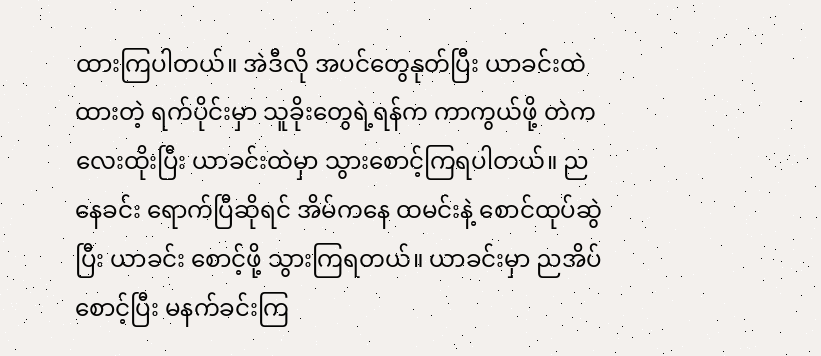ထားကြပါတယ်။ အဲဒီလို အပင်တွေနုတ်ပြီး ယာခင်းထဲ ထားတဲ့ ရက်ပိုင်းမှာ သူခိုးတွေရဲ့ရန်က ကာကွယ်ဖို့ တဲကလေးထိုးပြီး ယာခင်းထဲမှာ သွားစောင့်ကြရပါတယ်။ ညနေခင်း ရောက်ပြီဆိုရင် အိမ်ကနေ ထမင်းနဲ့ စောင်ထုပ်ဆွဲပြီး ယာခင်း စောင့်ဖို့ သွားကြရတယ်။ ယာခင်းမှာ ညအိပ်စောင့်ပြီး မနက်ခင်းကြ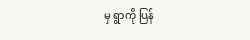မှ ရွာကို ပြန်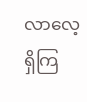လာလေ့ရှိကြ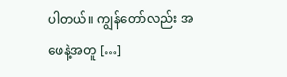ပါတယ်။ ကျွန်တော်လည်း အဖေနဲ့အတူ […]